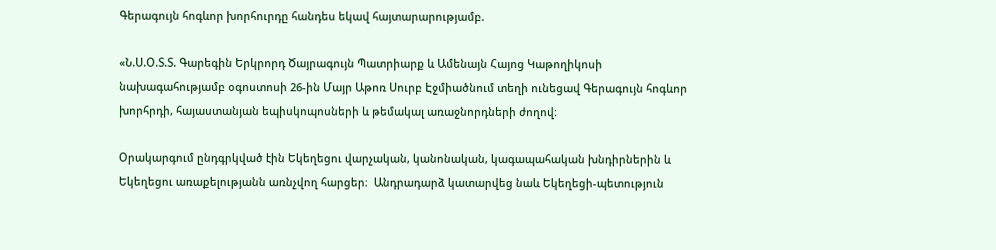Գերագույն հոգևոր խորհուրդը հանդես եկավ հայտարարությամբ.

«Ն.Ս.Օ.Տ.Տ. Գարեգին Երկրորդ Ծայրագույն Պատրիարք և Ամենայն Հայոց Կաթողիկոսի նախագահությամբ օգոստոսի 26-ին Մայր Աթոռ Սուրբ Էջմիածնում տեղի ունեցավ Գերագույն հոգևոր խորհրդի, հայաստանյան եպիսկոպոսների և թեմակալ առաջնորդների ժողով։

Օրակարգում ընդգրկված էին Եկեղեցու վարչական, կանոնական, կագապահական խնդիրներին և Եկեղեցու առաքելությանն առնչվող հարցեր։  Անդրադարձ կատարվեց նաև Եկեղեցի-պետություն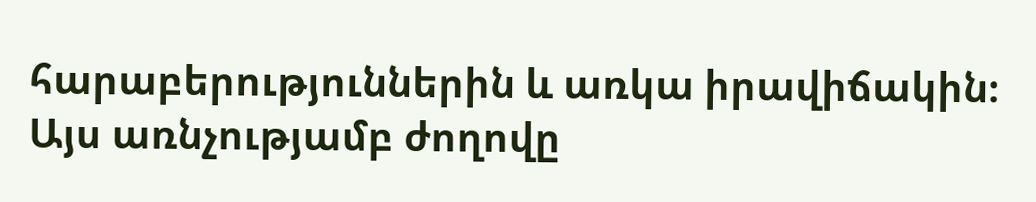հարաբերություններին և առկա իրավիճակին։ Այս առնչությամբ ժողովը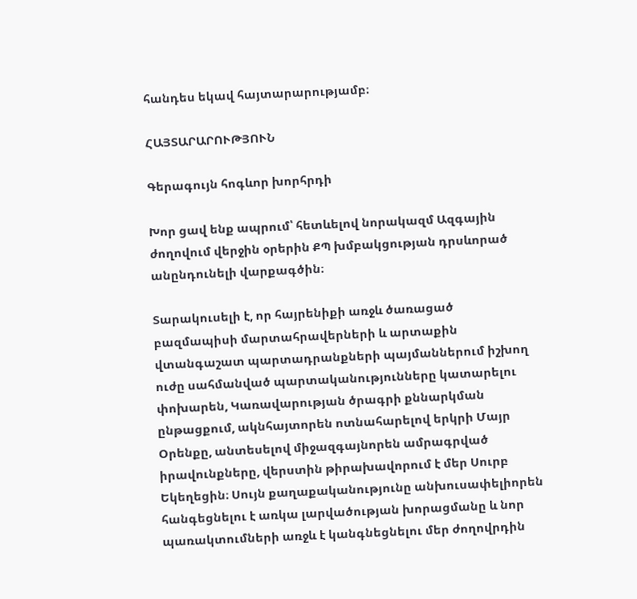հանդես եկավ հայտարարությամբ։

ՀԱՅՏԱՐԱՐՈՒԹՅՈՒՆ

Գերագույն հոգևոր խորհրդի

Խոր ցավ ենք ապրում՝ հետևելով նորակազմ Ազգային ժողովում վերջին օրերին ՔՊ խմբակցության դրսևորած անընդունելի վարքագծին։

Տարակուսելի է, որ հայրենիքի առջև ծառացած բազմապիսի մարտահրավերների և արտաքին վտանգաշատ պարտադրանքների պայմաններում իշխող ուժը սահմանված պարտականությունները կատարելու փոխարեն, Կառավարության ծրագրի քննարկման ընթացքում, ակնհայտորեն ոտնահարելով երկրի Մայր Օրենքը, անտեսելով միջազգայնորեն ամրագրված իրավունքները, վերստին թիրախավորում է մեր Սուրբ Եկեղեցին։ Սույն քաղաքականությունը անխուսափելիորեն հանգեցնելու է առկա լարվածության խորացմանը և նոր պառակտումների առջև է կանգնեցնելու մեր ժողովրդին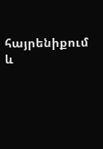հայրենիքում և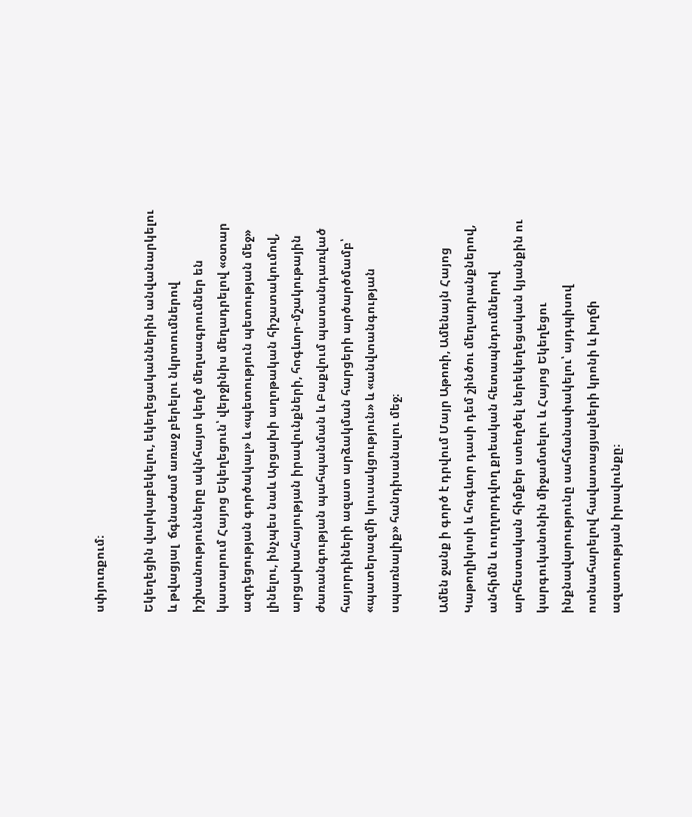սփյուռքում։

Եկեղեցին վարկաբեկելու, եկեղեցականներին անվանարկելու և թվացյալ  ճգնաժամ առաջ բերելու նկրտումներով իշխանությունները ակնհայտ կեղծ մեղսագրումներ են կատարում Հայոց Եկեղեցուն՝ վերջինիս մեղադրելով «օտար ազդեցության գործակալ» և «պետություն պետության մեջ» լինելու, ինչպես նաև Արցախի աղոթական հիշատակումով, արցախահայության իրավունքների, հոգևոր-մշակութային ժառանգության պահպանման և Բաքվում պատանդառված հայորդիների ազատ արձակման հարցերի արծարծմամբ՝ «պատերազմի կուսակցություն» և «անվտանգության սպառնալիք» հանդիսանալու մեջ։

Ամեն ջանք ի գործ է դրվում Մայր Աթոռի, Ամենայն Հայոց Կաթողիկոսի և հոգևոր դասի դեմ շինծու մեղադրանքներով, անհիմն և ուղղորդվող քրեական հետապնդումներով արհեստական հիմքեր ստեղծել ներեկեղեցական կյանքին ու կարգուկանոնին միջամտելու և Հայոց Եկեղեցու ինքնավարությունը սահմանափակելու՝ այդպիսով ոտնահարելով հավատացյալների կրոնի և խղճի ազատության իրավունքը։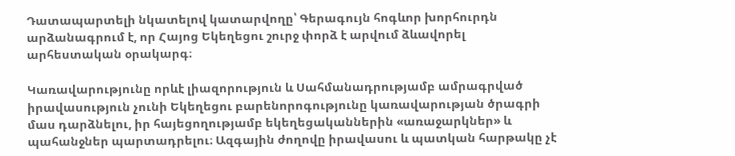Դատապարտելի նկատելով կատարվողը՝ Գերագույն հոգևոր խորհուրդն արձանագրում է, որ Հայոց Եկեղեցու շուրջ փորձ է արվում ձևավորել արհեստական օրակարգ։

Կառավարությունը որևէ լիազորություն և Սահմանադրությամբ ամրագրված իրավասություն չունի Եկեղեցու բարենորոգությունը կառավարության ծրագրի մաս դարձնելու, իր հայեցողությամբ եկեղեցականներին «առաջարկներ» և պահանջներ պարտադրելու։ Ազգային ժողովը իրավասու և պատկան հարթակը չէ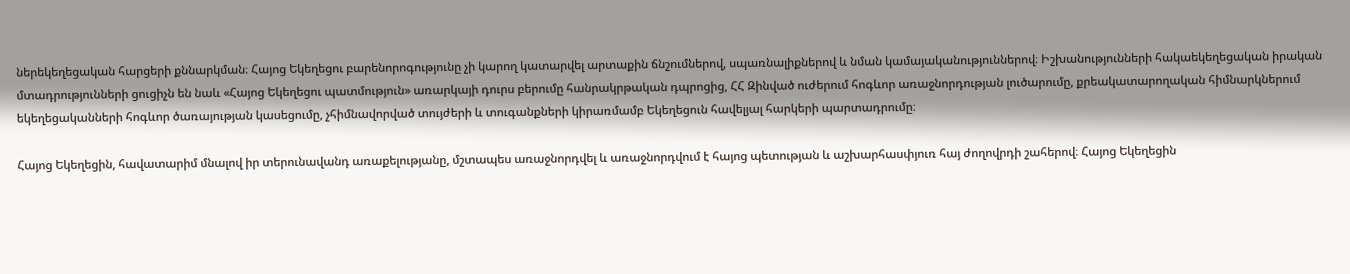ներեկեղեցական հարցերի քննարկման։ Հայոց Եկեղեցու բարենորոգությունը չի կարող կատարվել արտաքին ճնշումներով, սպառնալիքներով և նման կամայականություններով։ Իշխանությունների հակաեկեղեցական իրական մտադրությունների ցուցիչն են նաև «Հայոց Եկեղեցու պատմություն» առարկայի դուրս բերումը հանրակրթական դպրոցից, ՀՀ Զինված ուժերում հոգևոր առաջնորդության լուծարումը, քրեակատարողական հիմնարկներում եկեղեցականների հոգևոր ծառայության կասեցումը, չհիմնավորված տույժերի և տուգանքների կիրառմամբ Եկեղեցուն հավելյալ հարկերի պարտադրումը։

Հայոց Եկեղեցին, հավատարիմ մնալով իր տերունավանդ առաքելությանը, մշտապես առաջնորդվել և առաջնորդվում է հայոց պետության և աշխարհասփյուռ հայ ժողովրդի շահերով։ Հայոց Եկեղեցին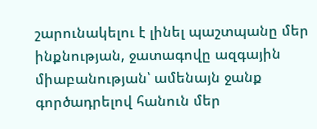շարունակելու է լինել պաշտպանը մեր ինքնության, ջատագովը ազգային միաբանության՝ ամենայն ջանք գործադրելով հանուն մեր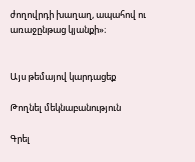ժողովրդի խաղաղ, ապահով ու առաջընթաց կյանքի»։


Այս թեմայով կարդացեք

Թողնել մեկնաբանություն

Գրել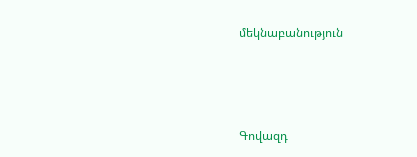մեկնաբանություն



Գովազդ